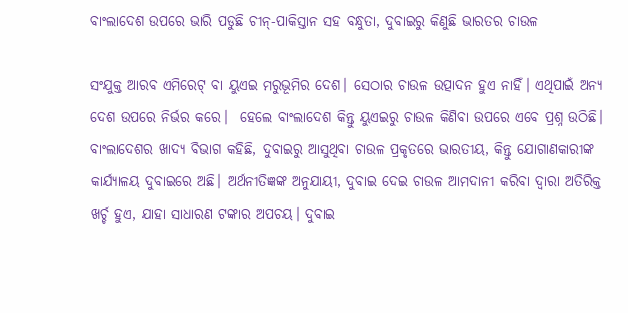ବାଂଲାଦେଶ ଉପରେ ଭାରି ପଡୁଛି ଚୀନ୍-ପାକିସ୍ତାନ ସହ ବନ୍ଧୁତା, ଦୁବାଇରୁ କିଣୁଛି ଭାରତର ଚାଉଳ

ସଂଯୁକ୍ତ ଆରବ ଏମିରେଟ୍ ବା ୟୁଏଇ ମରୁଭୂମିର ଦେଶ। ସେଠାର‌ ଚାଉଳ ଉତ୍ପାଦନ ହୁଏ ନାହିଁ। ଏଥିପାଇଁ ଅନ୍ୟ ଦେଶ ଉପରେ ନିର୍ଭର କରେ।  ହେଲେ ବାଂଲାଦେଶ କିନ୍ତୁ ୟୁଏଇରୁ ଚାଉଳ କିଣିବା ଉପରେ ଏବେ ପ୍ରଶ୍ନ ଉଠିଛି। ବାଂଲାଦେଶର ଖାଦ୍ୟ ବିଭାଗ କହିଛି, ଦୁବାଇରୁ ଆସୁଥିବା ଚାଉଳ ପ୍ରକୃତରେ ଭାରତୀୟ, କିନ୍ତୁ ଯୋଗାଣକାରୀଙ୍କ କାର୍ଯ୍ୟାଳୟ ଦୁବାଇରେ ଅଛି। ଅର୍ଥନୀତିଜ୍ଞଙ୍କ ଅନୁଯାୟୀ, ଦୁବାଇ ଦେଇ ଚାଉଳ ଆମଦାନୀ କରିବା ଦ୍ୱାରା ଅତିରିକ୍ତ ଖର୍ଚ୍ଚ ହୁଏ, ଯାହା ସାଧାରଣ ଟଙ୍କାର ଅପଚୟ। ଦୁବାଇ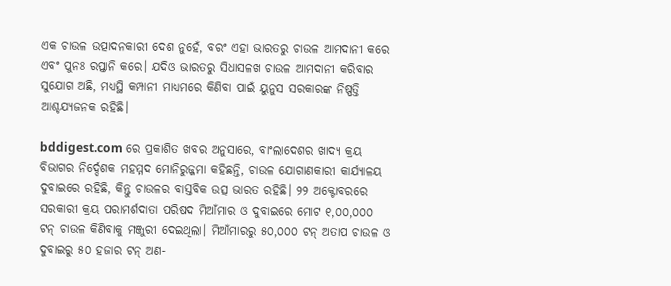ଏକ ଚାଉଳ ଉତ୍ପାଦନକାରୀ ଦେଶ ନୁହେଁ, ବରଂ ଏହା ଭାରତରୁ ଚାଉଳ ଆମଦାନୀ କରେ ଏବଂ ପୁନଃ ରପ୍ତାନି କରେ। ଯଦିଓ ଭାରତରୁ ସିଧାସଳଖ ଚାଉଳ ଆମଦାନୀ କରିବାର ସୁଯୋଗ ଅଛି, ମଧ୍ୟସ୍ଥି କମ୍ପାନୀ ମାଧ୍ୟମରେ କିଣିବା ପାଇଁ ୟୁନୁସ ସରକାରଙ୍କ ନିଷ୍ପତ୍ତି ଆଶ୍ଚଯ୍ୟଜନକ ରହିଛି।

bddigest.com ରେ ପ୍ରକାଶିତ ଖବର ଅନୁସାରେ, ବାଂଲାଦେଶର ଖାଦ୍ୟ କ୍ରୟ ବିଭାଗର ନିର୍ଦ୍ଦେଶକ ମହମ୍ମଦ ମୋନିରୁଜ୍ଜମା କହିଛନ୍ତି, ଚାଉଳ ଯୋଗାଣକାରୀ କାର୍ଯ୍ୟାଳୟ ଦୁବାଇରେ ରହିଛି, କିନ୍ତୁ ଚାଉଳର ବାସ୍ତବିକ ଉତ୍ସ ଭାରତ ରହିଛି। ୨୨ ଅକ୍ଟୋବରରେ ସରକାରୀ କ୍ରୟ ପରାମର୍ଶଦାତା ପରିଷଦ ମିଆଁମାର ଓ ଦୁବାଇରେ ମୋଟ ୧,୦୦,୦୦୦ ଟନ୍ ଚାଉଳ କିଣିବାକୁ ମଞ୍ଜୁରୀ ଦେଇଥିଲା। ମିଆଁମାରରୁ ୫୦,୦୦୦ ଟନ୍ ଅତାପ ଚାଉଳ ଓ ଦୁବାଇରୁ ୫୦ ହଜାର ଟନ୍ ଅଣ-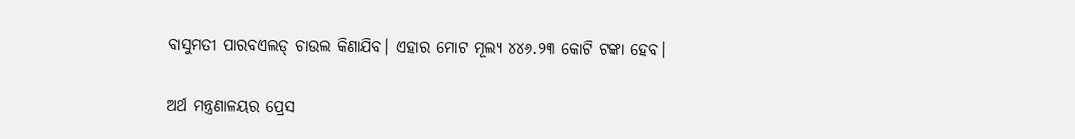ବାସୁମତୀ ପାରବଏଲଡ୍ ଚାଉଲ କିଣାଯିବ। ଏହାର ମୋଟ ମୂଲ୍ୟ ୪୪୬.୨୩ କୋଟି ଟଙ୍କା ହେବ।

ଅର୍ଥ ମନ୍ତ୍ରଣାଳୟର ପ୍ରେସ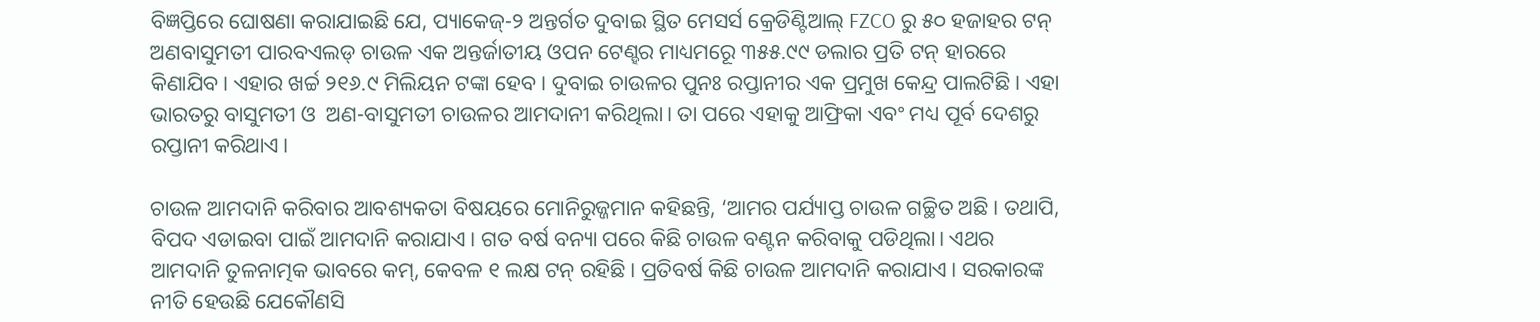ବିଜ୍ଞପ୍ତିରେ ଘୋଷଣା କରାଯାଇଛି ଯେ, ପ୍ୟାକେଜ୍-୨ ଅନ୍ତର୍ଗତ ଦୁବାଇ ସ୍ଥିତ ମେସର୍ସ କ୍ରେଡିଣ୍ଟିଆଲ୍ FZCO ରୁ ୫୦ ହଜାହର ଟନ୍ ଅଣବାସୁମତୀ ପାରବଏଲଡ୍ ଚାଉଳ ଏକ ଅନ୍ତର୍ଜାତୀୟ ଓପନ ଟେଣ୍ହର ମାଧ୍ୟମରେୂ ୩୫୫.୯୯ ଡଲାର ପ୍ରତି ଟନ୍‌ ହାରରେ କିଣାଯିବ। ଏହାର ଖର୍ଚ୍ଚ ୨୧୬.୯ ମିଲିୟନ ଟଙ୍କା ହେବ। ଦୁବାଇ ଚାଉଳର ପୁନଃ ରପ୍ତାନୀର ଏକ ପ୍ରମୁଖ କେନ୍ଦ୍ର ପାଲଟିଛି। ଏହା ଭାରତରୁ ବାସୁମତୀ ଓ  ଅଣ-ବାସୁମତୀ ଚାଉଳର ଆମଦାନୀ କରିଥିଲା। ତା ପରେ ଏହାକୁ ଆଫ୍ରିକା ଏବଂ ମଧ୍ୟ ପୂର୍ବ ଦେଶରୁ ରପ୍ତାନୀ କରିଥାଏ।

ଚାଉଳ ଆମଦାନି କରିବାର ଆବଶ୍ୟକତା ବିଷୟରେ ମୋନିରୁଜ୍ଜମାନ କହିଛନ୍ତି, ‘ଆମର ପର୍ଯ୍ୟାପ୍ତ ଚାଉଳ ଗଚ୍ଛିତ ଅଛି। ତଥାପି, ବିପଦ ଏଡାଇବା ପାଇଁ ଆମଦାନି କରାଯାଏ। ଗତ ବର୍ଷ ବନ୍ୟା ପରେ କିଛି ଚାଉଳ ବଣ୍ଟନ କରିବାକୁ ପଡିଥିଲା। ଏଥର ଆମଦାନି ତୁଳନାତ୍ମକ ଭାବରେ କମ୍, କେବଳ ୧ ଲକ୍ଷ ଟନ୍ ରହିଛି। ପ୍ରତିବର୍ଷ କିଛି ଚାଉଳ ଆମଦାନି କରାଯାଏ। ସରକାରଙ୍କ ନୀତି ହେଉଛି ଯେକୌଣସି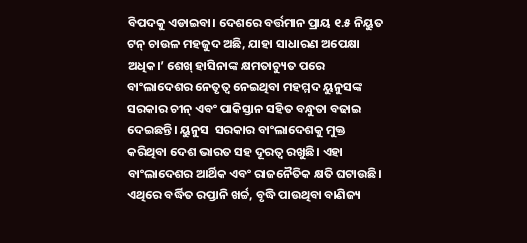ବିପଦକୁ ଏଡାଇବା। ଦେଶରେ ବର୍ତ୍ତମାନ ପ୍ରାୟ ୧.୫ ନିୟୁତ ଟନ୍ ଚାଉଳ ମହଜୁଦ ଅଛି, ଯାହା ସାଧାରଣ ଅପେକ୍ଷା ଅଧିକ।’ ଶେଖ୍ ହାସିନାଙ୍କ କ୍ଷମତାଚ୍ୟୁତ ପରେ ବାଂଲାଦେଶର ନେତୃତ୍ବ ନେଇଥିବା ମହମ୍ମଦ ୟୁନୁସଙ୍କ ସରକାର ଚୀନ୍ ଏବଂ ପାକିସ୍ତାନ ସହିତ ବନ୍ଧୁତା ବଢାଇ ଦେଇଛନ୍ତି। ୟୁନୁସ  ସରକାର ବାଂଲାଦେଶକୁ ମୁକ୍ତ କରିଥିବା ଦେଶ ଭାରତ ସହ ଦୂରତ୍ବ ରଖୁଛି। ଏହା ବାଂଲାଦେଶର ଆର୍ଥିକ ଏବଂ ରାଜନୈତିକ କ୍ଷତି ଘଟାଉଛି। ଏଥିରେ ବର୍ଦ୍ଧିତ ରପ୍ତାନି ଖର୍ଚ୍ଚ, ବୃଦ୍ଧି ପାଉଥିବା ବାଣିଜ୍ୟ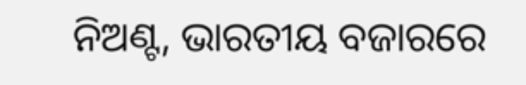ନିଅଣ୍ଟ, ଭାରତୀୟ ବଜାରରେ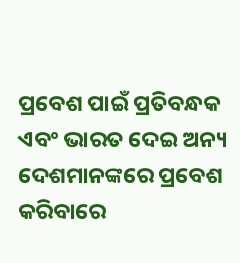ପ୍ରବେଶ ପାଇଁ ପ୍ରତିବନ୍ଧକ ଏବଂ ଭାରତ ଦେଇ ଅନ୍ୟ ଦେଶମାନଙ୍କରେ ପ୍ରବେଶ କରିବାରେ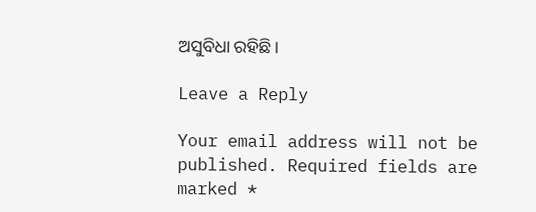ଅସୁବିଧା ରହିଛି।

Leave a Reply

Your email address will not be published. Required fields are marked *